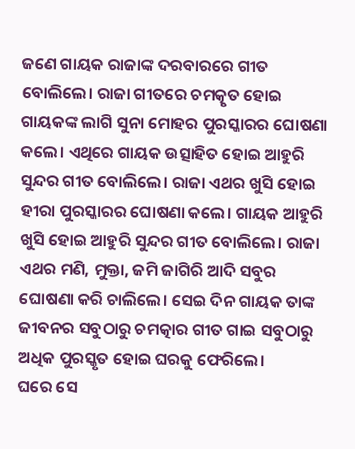ଜଣେ ଗାୟକ ରାଜାଙ୍କ ଦରବାରରେ ଗୀତ ବୋଲିଲେ। ରାଜା ଗୀତରେ ଚମତ୍କୃତ ହୋଇ ଗାୟକଙ୍କ ଲାଗି ସୁନା ମୋହର ପୁରସ୍କାରର ଘୋଷଣା କଲେ। ଏଥିରେ ଗାୟକ ଉତ୍ସାହିତ ହୋଇ ଆହୁରି ସୁନ୍ଦର ଗୀତ ବୋଲିଲେ। ରାଜା ଏଥର ଖୁସି ହୋଇ ହୀରା ପୁରସ୍କାରର ଘୋଷଣା କଲେ। ଗାୟକ ଆହୁରି ଖୁସି ହୋଇ ଆହୁରି ସୁନ୍ଦର ଗୀତ ବୋଲିଲେ। ରାଜା ଏଥର ମଣି, ମୁକ୍ତା, ଜମି ଜାଗିରି ଆଦି ସବୁର ଘୋଷଣା କରି ଚାଲିଲେ। ସେଇ ଦିନ ଗାୟକ ତାଙ୍କ ଜୀବନର ସବୁଠାରୁ ଚମତ୍କାର ଗୀତ ଗାଇ ସବୁଠାରୁ ଅଧିକ ପୁରସ୍କୃତ ହୋଇ ଘରକୁ ଫେରିଲେ।
ଘରେ ସେ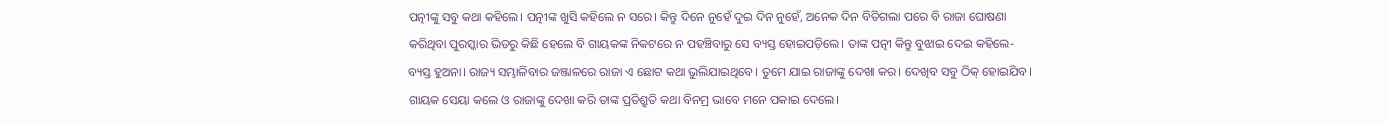ପତ୍ନୀଙ୍କୁ ସବୁ କଥା କହିଲେ। ପତ୍ନୀଙ୍କ ଖୁସି କହିଲେ ନ ସରେ। କିନ୍ତୁ ଦିନେ ନୁହେଁ ଦୁଇ ଦିନ ନୁହେଁ, ଅନେକ ଦିନ ବିତିଗଲା ପରେ ବି ରାଜା ଘୋଷଣା କରିଥିବା ପୁରସ୍କାର ଭିତରୁ କିଛି ହେଲେ ବି ଗାୟକଙ୍କ ନିକଟରେ ନ ପହଞ୍ଚିବାରୁ ସେ ବ୍ୟସ୍ତ ହୋଇପଡ଼ିଲେ। ତାଙ୍କ ପତ୍ନୀ କିନ୍ତୁ ବୁଝାଇ ଦେଇ କହିଲେ- ବ୍ୟସ୍ତ ହୁଅନା। ରାଜ୍ୟ ସମ୍ଭାଳିବାର ଜଞ୍ଜାଳରେ ରାଜା ଏ ଛୋଟ କଥା ଭୁଲିଯାଇଥିବେ। ତୁମେ ଯାଇ ରାଜାଙ୍କୁ ଦେଖା କର। ଦେଖିବ ସବୁ ଠିକ୍ ହୋଇଯିବ।
ଗାୟକ ସେୟା କଲେ ଓ ରାଜାଙ୍କୁ ଦେଖା କରି ତାଙ୍କ ପ୍ରତିଶ୍ରୁତି କଥା ବିନମ୍ର ଭାବେ ମନେ ପକାଇ ଦେଲେ।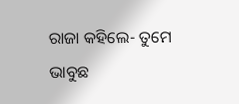ରାଜା କହିଲେ- ତୁମେ ଭାବୁଛ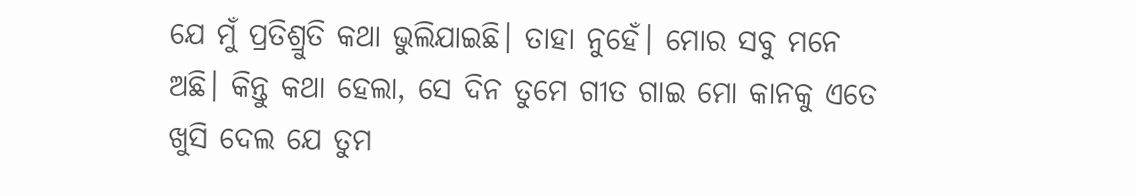ଯେ ମୁଁ ପ୍ରତିଶ୍ରୁତି କଥା ଭୁଲିଯାଇଛି। ତାହା ନୁହେଁ। ମୋର ସବୁ ମନେ ଅଛି। କିନ୍ତୁ କଥା ହେଲା, ସେ ଦିନ ତୁମେ ଗୀତ ଗାଇ ମୋ କାନକୁ ଏତେ ଖୁସି ଦେଲ ଯେ ତୁମ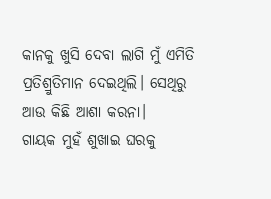କାନକୁ ଖୁସି ଦେବା ଲାଗି ମୁଁ ଏମିତି ପ୍ରତିଶ୍ରୁତିମାନ ଦେଇଥିଲି। ସେଥିରୁ ଆଉ କିଛି ଆଶା କରନା।
ଗାୟକ ମୁହଁ ଶୁଖାଇ ଘରକୁ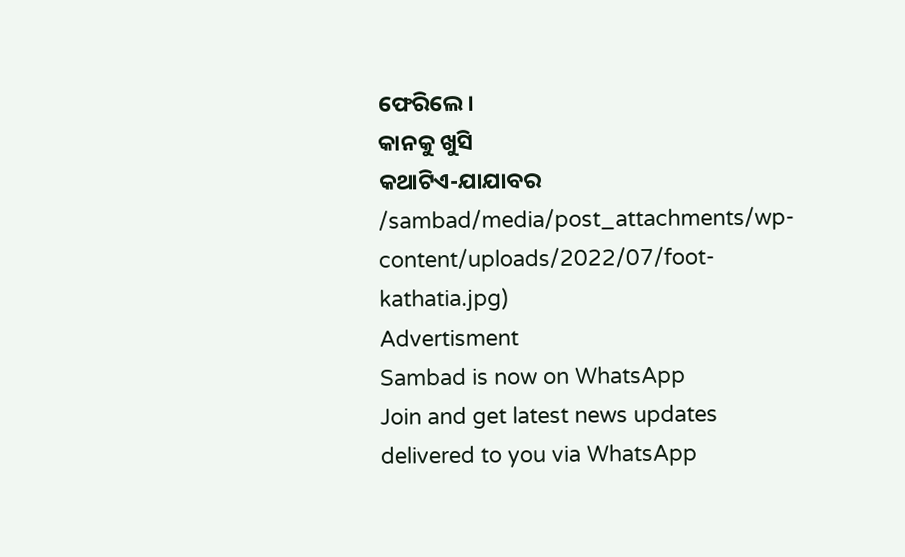ଫେରିଲେ।
କାନକୁ ଖୁସି
କଥାଟିଏ-ଯାଯାବର
/sambad/media/post_attachments/wp-content/uploads/2022/07/foot-kathatia.jpg)
Advertisment
Sambad is now on WhatsApp
Join and get latest news updates delivered to you via WhatsApp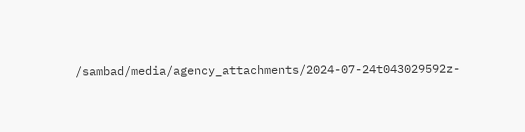/sambad/media/agency_attachments/2024-07-24t043029592z-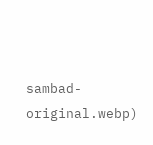sambad-original.webp)